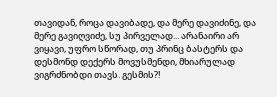თავიდან, როცა დავიბადე, და მერე დავიძინე, და მერე გავიღვიძე, სუ პირველად... არანაირი არ ვიყავი, უფრო სწორად, თუ პრინც ბასტერს და დესმონდ დექერს მოვუსმენდი, მხიარულად ვიგრძნობდი თავს. გესმის?!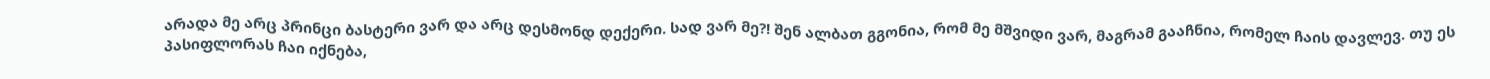არადა მე არც პრინცი ბასტერი ვარ და არც დესმონდ დექერი. სად ვარ მე?! შენ ალბათ გგონია, რომ მე მშვიდი ვარ, მაგრამ გააჩნია, რომელ ჩაის დავლევ. თუ ეს პასიფლორას ჩაი იქნება,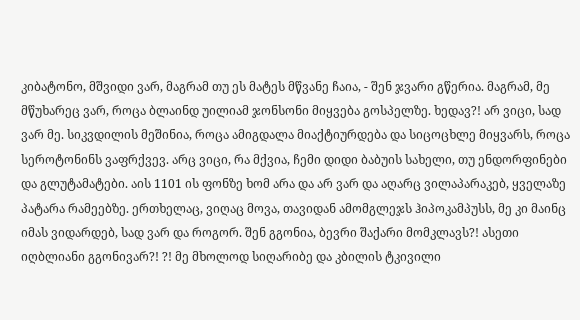კიბატონო, მშვიდი ვარ, მაგრამ თუ ეს მატეს მწვანე ჩაია, - შენ ჯვარი გწერია. მაგრამ, მე მწუხარეც ვარ, როცა ბლაინდ უილიამ ჯონსონი მიყვება გოსპელზე. ხედავ?! არ ვიცი, სად ვარ მე. სიკვდილის მეშინია, როცა ამიგდალა მიაქტიურდება და სიცოცხლე მიყვარს, როცა სეროტონინს ვაფრქვევ. არც ვიცი, რა მქვია, ჩემი დიდი ბაბუის სახელი, თუ ენდორფინები და გლუტამატები. აის 1101 ის ფონზე ხომ არა და არ ვარ და აღარც ვილაპარაკებ, ყველაზე პატარა რამეებზე. ერთხელაც, ვიღაც მოვა, თავიდან ამომგლეჯს ჰიპოკამპუსს, მე კი მაინც იმას ვიდარდებ, სად ვარ და როგორ. შენ გგონია, ბევრი შაქარი მომკლავს?! ასეთი იღბლიანი გგონივარ?! ?! მე მხოლოდ სიღარიბე და კბილის ტკივილი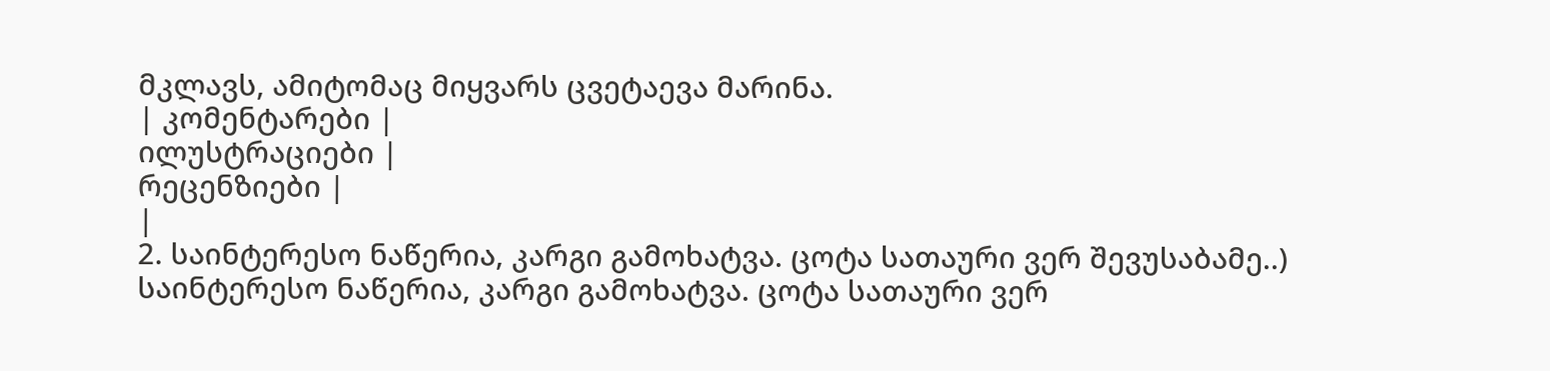მკლავს, ამიტომაც მიყვარს ცვეტაევა მარინა.
| კომენტარები |
ილუსტრაციები |
რეცენზიები |
|
2. საინტერესო ნაწერია, კარგი გამოხატვა. ცოტა სათაური ვერ შევუსაბამე..) საინტერესო ნაწერია, კარგი გამოხატვა. ცოტა სათაური ვერ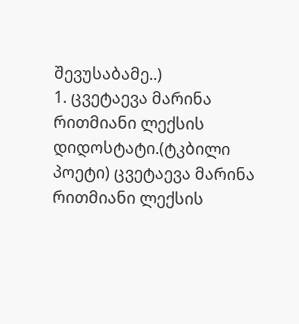შევუსაბამე..)
1. ცვეტაევა მარინა რითმიანი ლექსის დიდოსტატი.(ტკბილი პოეტი) ცვეტაევა მარინა რითმიანი ლექსის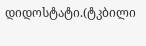დიდოსტატი.(ტკბილი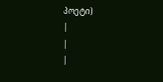პოეტი)
|
|
|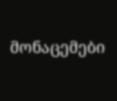მონაცემები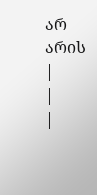არ არის |
|
|